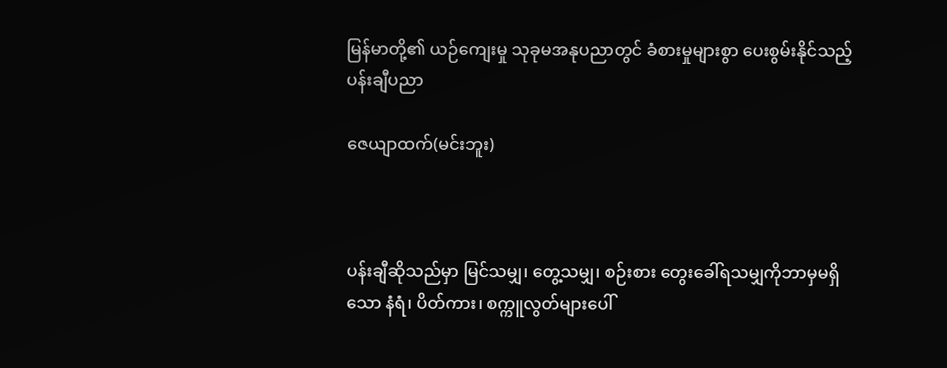မြန်မာတို့၏ ယဉ်ကျေးမှု သုခုမအနုပညာတွင် ခံစားမှုများစွာ ပေးစွမ်းနိုင်သည့် ပန်းချီပညာ

ဇေယျာထက်(မင်းဘူး)



ပန်းချီဆိုသည်မှာ မြင်သမျှ၊ တွေ့သမျှ၊ စဉ်းစား တွေးခေါ်ရသမျှကိုဘာမှမရှိသော နံရံ၊ ပိတ်ကား၊ စက္ကူလွတ်များပေါ်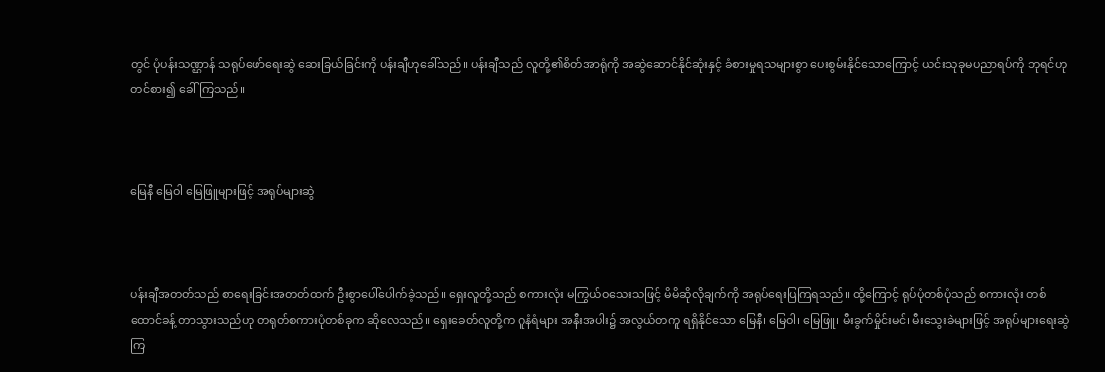တွင် ပုံပန်းသဏ္ဌာန် သရုပ်ဖော်ရေးဆွဲ ဆေးခြယ်ခြင်းကို ပန်းချီဟုခေါ်သည်။ ပန်းချီသည် လူတို့၏စိတ်အာရုံကို အဆွဲဆောင်နိုင်ဆုံးနှင့် ခံစားမှုရသများစွာ ပေးစွမ်းနိုင်သောကြောင့် ယင်းသုခုမပညာရပ်ကို ဘုရင်ဟုတင်စား၍ ခေါ်ကြသည်။



မြေနီ မြေဝါ မြေဖြူများဖြင့် အရုပ်များဆွဲ



ပန်းချီအတတ်သည် စာရေးခြင်းအတတ်ထက် ဦးစွာပေါ်ပေါက်ခဲ့သည်။ ရှေးလူတို့သည် စကားလုံး မကြွယ်ဝသေးသဖြင့် မိမိဆိုလိုချက်ကို အရုပ်ရေးပြကြရသည်။ ထို့ကြောင့် ရုပ်ပုံတစ်ပုံသည် စကားလုံး တစ်ထောင်ခန့် တာသွားသည်ဟု တရုတ်စကားပုံတစ်ခုက ဆိုလေသည်။ ရှေးခေတ်လူတို့က ဂူနံရံများ အနီးအပါး၌ အလွယ်တကူ ရရှိနိုင်သော မြေနီ၊ မြေဝါ၊ မြေဖြူ၊ မီးခွက်မှိုင်းမင်၊ မီးသွေးခဲများဖြင့် အရုပ်များရေးဆွဲကြ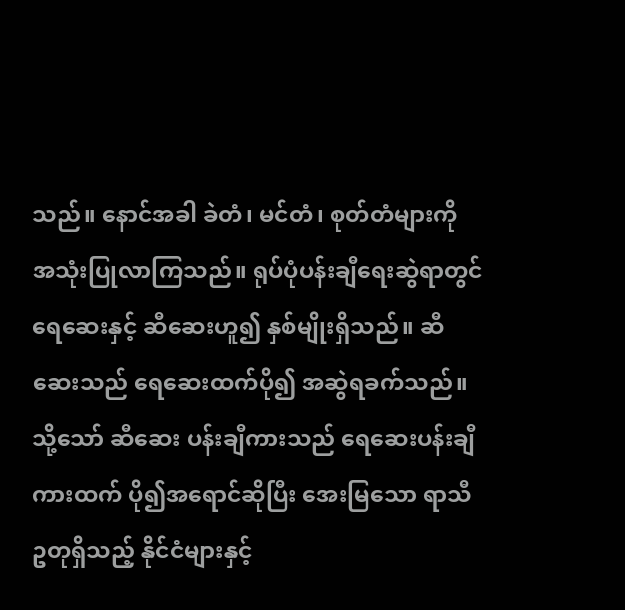သည်။ နောင်အခါ ခဲတံ၊ မင်တံ၊ စုတ်တံများကို အသုံးပြုလာကြသည်။ ရုပ်ပုံပန်းချီရေးဆွဲရာတွင် ရေဆေးနှင့် ဆီဆေးဟူ၍ နှစ်မျိုးရှိသည်။ ဆီဆေးသည် ရေဆေးထက်ပို၍ အဆွဲရခက်သည်။ သို့သော် ဆီဆေး ပန်းချီကားသည် ရေဆေးပန်းချီကားထက် ပို၍အရောင်ဆိုပြီး အေးမြသော ရာသီဥတုရှိသည့် နိုင်ငံများနှင့်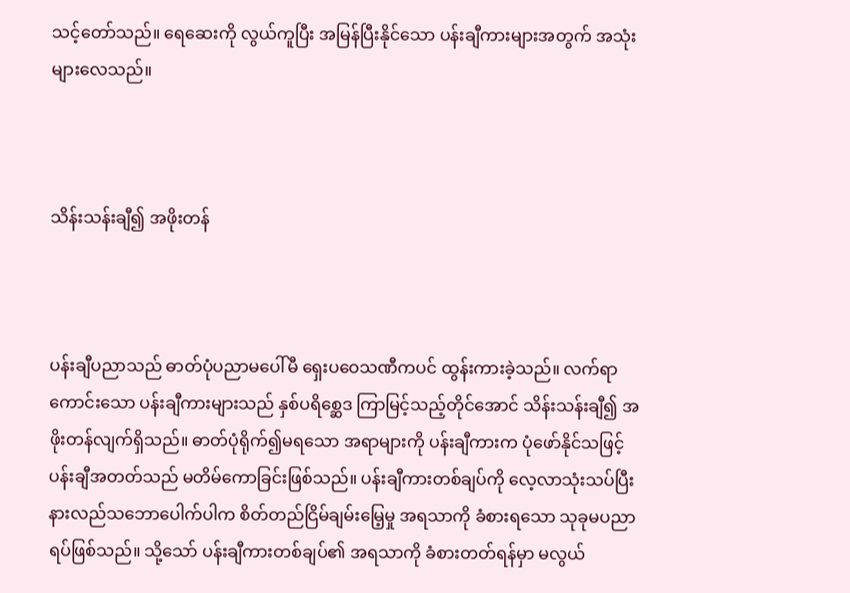သင့်တော်သည်။ ရေဆေးကို လွယ်ကူပြီး အမြန်ပြီးနိုင်သော ပန်းချီကားများအတွက် အသုံးများလေသည်။



သိန်းသန်းချီ၍ အဖိုးတန်



ပန်းချီပညာသည် ဓာတ်ပုံပညာမပေါ်မီ ရှေးပဝေသဏီကပင် ထွန်းကားခဲ့သည်။ လက်ရာကောင်းသော ပန်းချီကားများသည် နှစ်ပရိစ္ဆေဒ ကြာမြင့်သည့်တိုင်အောင် သိန်းသန်းချီ၍ အဖိုးတန်လျက်ရှိသည်။ ဓာတ်ပုံရိုက်၍မရသော အရာများကို ပန်းချီကားက ပုံဖော်နိုင်သဖြင့် ပန်းချီအတတ်သည် မတိမ်ကောခြင်းဖြစ်သည်။ ပန်းချီကားတစ်ချပ်ကို လေ့လာသုံးသပ်ပြီး နားလည်သဘောပေါက်ပါက စိတ်တည်ငြိမ်ချမ်းမြေ့မှု အရသာကို ခံစားရသော သုခုမပညာရပ်ဖြစ်သည်။ သို့သော် ပန်းချီကားတစ်ချပ်၏ အရသာကို ခံစားတတ်ရန်မှာ မလွယ်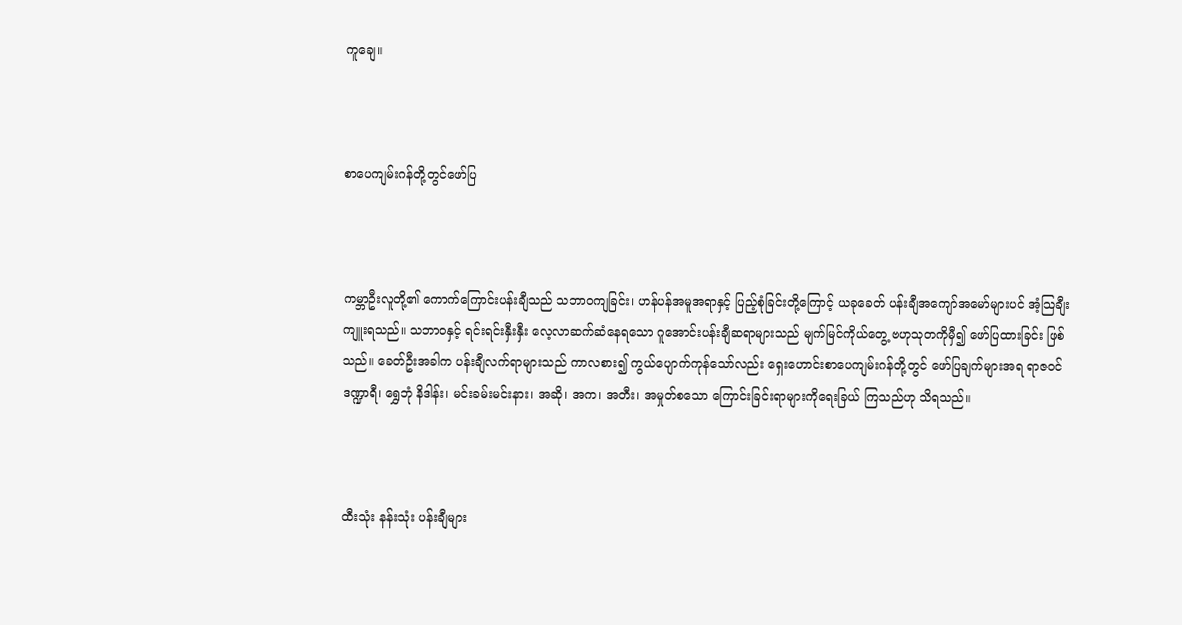ကူချေ။



စာပေကျမ်းဂန်တို့တွင်ဖော်ပြ



ကမ္ဘာဦးလူတို့၏ ကောက်ကြောင်းပန်းချီသည် သဘာဝကျခြင်း၊ ဟန်ပန်အမူအရာနှင့် ပြည့်စုံခြင်းတို့ကြောင့် ယခုခေတ် ပန်းချီအကျော်အမော်များပင် အံ့သြချီးကျူးရသည်။ သဘာဝနှင့် ရင်းရင်းနှီးနှီး လေ့လာဆက်ဆံနေရသော ဂူအောင်းပန်းချီဆရာများသည် မျက်မြင်ကိုယ်တွေ့ ဗဟုသုတကိုမှီ၍ ဖော်ပြထားခြင်း ဖြစ်သည်။ ခေတ်ဦးအခါက ပန်းချီလက်ရာများသည် ကာလစား၍ ကွယ်ပျောက်ကုန်သော်လည်း ရှေးဟောင်းစာပေကျမ်းဂန်တို့တွင် ဖော်ပြချက်များအရ ရာဇဝင်ဒဏ္ဍာရီ၊ ရွှေဘုံ နိဒါန်း၊ မင်းခမ်းမင်းနား၊ အဆို၊ အက၊ အတီး၊ အမှုတ်စသော ကြောင်းခြင်းရာများကိုရေးခြယ် ကြသည်ဟု သိရသည်။



ထီးသုံး နန်းသုံး ပန်းချီများ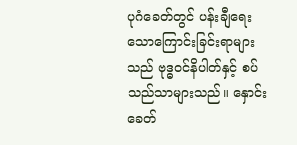ပုဂံခေတ်တွင် ပန်းချီရေးသောကြောင်းခြင်းရာများသည် ဗုဒ္ဓဝင်နိပါတ်နှင့် စပ်သည်သာများသည်။ နှောင်းခေတ်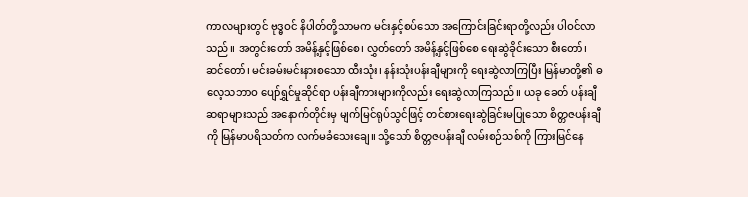ကာလများတွင် ဗုဒ္ဓဝင် နိပါတ်တို့သာမက မင်းနှင့်စပ်သော အကြောင်းခြင်းရာတို့လည်း ပါဝင်လာသည်။ အတွင်းတော် အမိန့်နှင့်ဖြစ်စေ၊ လွှတ်တော် အမိန့်နှင့်ဖြစ်စေ ရေးဆွဲခိုင်းသော စီးတော်၊ ဆင်တော်၊ မင်းခမ်းမင်းနားစသော ထီးသုံး၊ နန်းသုံးပန်းချီများကို ရေးဆွဲလာကြပြီး မြန်မာတို့၏ ဓလေ့သဘာဝ ပျော်ရွှင်မှုဆိုင်ရာ ပန်းချီကားများကိုလည်း ရေးဆွဲလာကြသည်။ ယခု ခေတ် ပန်းချီဆရာများသည် အနောက်တိုင်းမှ မျက်မြင်ရုပ်သွင်ဖြင့် တင်စားရေးဆွဲခြင်းမပြုသော စိတ္တဇပန်းချီကို မြန်မာပရိသတ်က လက်မခံသေးချေ။ သို့သော် စိတ္တဇပန်းချီ လမ်းစဉ်သစ်ကို ကြားမြင်နေ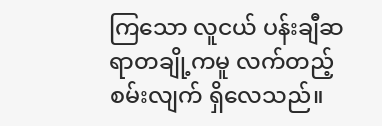ကြသော လူငယ် ပန်းချီဆရာတချို့ကမူ လက်တည့်စမ်းလျက် ရှိလေသည်။